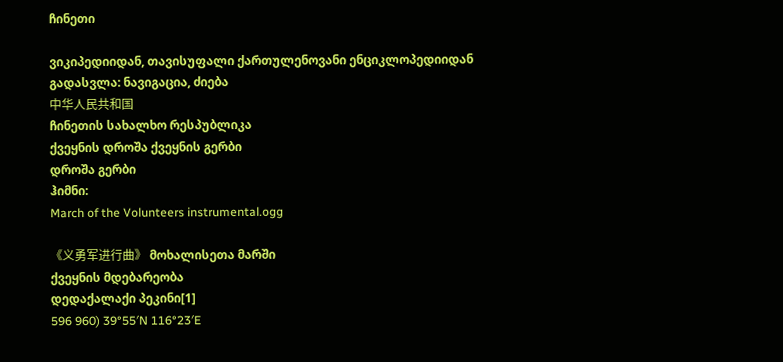ჩინეთი

ვიკიპედიიდან, თავისუფალი ქართულენოვანი ენციკლოპედიიდან
გადასვლა: ნავიგაცია, ძიება
中华人民共和国
ჩინეთის სახალხო რესპუბლიკა
ქვეყნის დროშა ქვეყნის გერბი
დროშა გერბი
ჰიმნი:
March of the Volunteers instrumental.ogg

《义勇军进行曲》 მოხალისეთა მარში
ქვეყნის მდებარეობა
დედაქალაქი პეკინი[1]
596 960) 39°55′N 116°23′E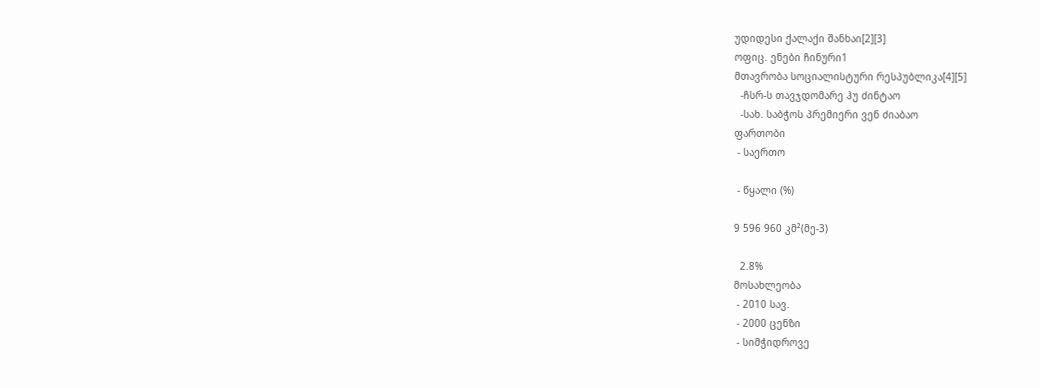უდიდესი ქალაქი შანხაი[2][3]
ოფიც. ენები ჩინური1
მთავრობა სოციალისტური რესპუბლიკა[4][5]
  -ჩსრ-ს თავჯდომარე ჰუ ძინტაო
  -სახ. საბჭოს პრემიერი ვენ ძიაბაო
ფართობი
 - საერთო

 - წყალი (%)

9 596 960 კმ²(მე-3)

  2.8%
მოსახლეობა
 - 2010 სავ.
 - 2000 ცენზი
 - სიმჭიდროვე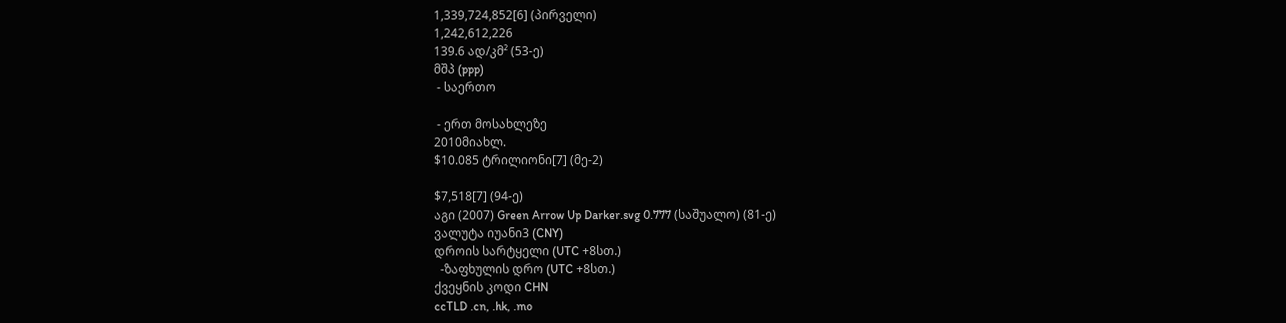1,339,724,852[6] (პირველი)
1,242,612,226
139.6 ად/კმ² (53-ე)
მშპ (ppp)
 - საერთო

 - ერთ მოსახლეზე
2010მიახლ.
$10.085 ტრილიონი[7] (მე-2)

$7,518[7] (94-ე)
აგი (2007) Green Arrow Up Darker.svg 0.777 (საშუალო) (81-ე)
ვალუტა იუანი3 (CNY)
დროის სარტყელი (UTC +8სთ.)
  -ზაფხულის დრო (UTC +8სთ.)
ქვეყნის კოდი CHN
ccTLD .cn, .hk, .mo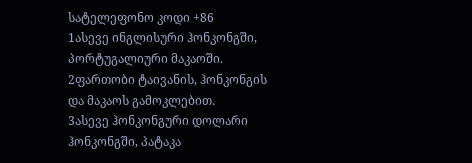სატელეფონო კოდი +86
1ასევე ინგლისური ჰონკონგში, პორტუგალიური მაკაოში.
2ფართობი ტაივანის, ჰონკონგის და მაკაოს გამოკლებით.
3ასევე ჰონკონგური დოლარი ჰონკონგში, პატაკა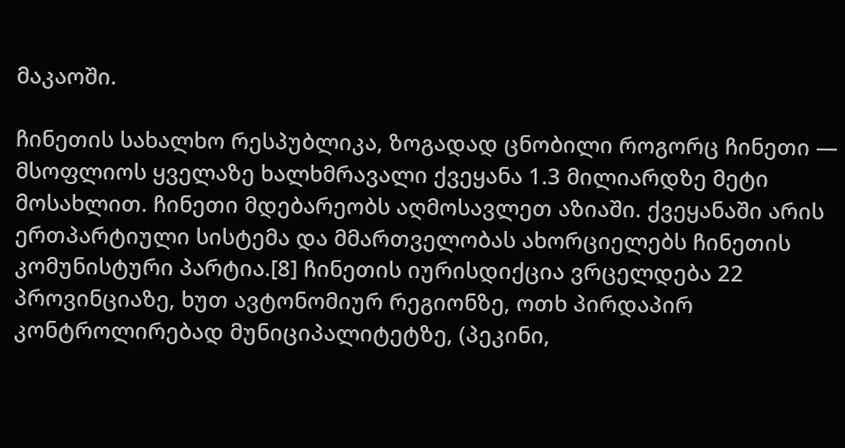მაკაოში.

ჩინეთის სახალხო რესპუბლიკა, ზოგადად ცნობილი როგორც ჩინეთი — მსოფლიოს ყველაზე ხალხმრავალი ქვეყანა 1.3 მილიარდზე მეტი მოსახლით. ჩინეთი მდებარეობს აღმოსავლეთ აზიაში. ქვეყანაში არის ერთპარტიული სისტემა და მმართველობას ახორციელებს ჩინეთის კომუნისტური პარტია.[8] ჩინეთის იურისდიქცია ვრცელდება 22 პროვინციაზე, ხუთ ავტონომიურ რეგიონზე, ოთხ პირდაპირ კონტროლირებად მუნიციპალიტეტზე, (პეკინი,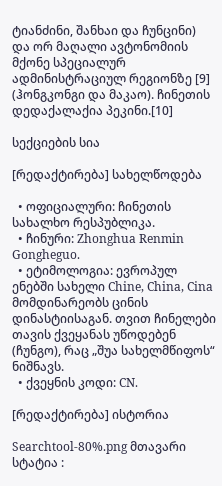ტიანძინი, შანხაი და ჩუნცინი) და ორ მაღალი ავტონომიის მქონე სპეციალურ ადმინისტრაციულ რეგიონზე [9] (ჰონგკონგი და მაკაო). ჩინეთის დედაქალაქია პეკინი.[10]

სექციების სია

[რედაქტირება] სახელწოდება

  • ოფიციალური: ჩინეთის სახალხო რესპუბლიკა.
  • ჩინური: Zhonghua Renmin Gongheguo.
  • ეტიმოლოგია: ევროპულ ენებში სახელი Chine, China, Cina მომდინარეობს ცინის დინასტიისაგან. თვით ჩინელები თავის ქვეყანას უწოდებენ (ჩუნგო), რაც „შუა სახელმწიფოს“ ნიშნავს.
  • ქვეყნის კოდი: CN.

[რედაქტირება] ისტორია

Searchtool-80%.png მთავარი სტატია :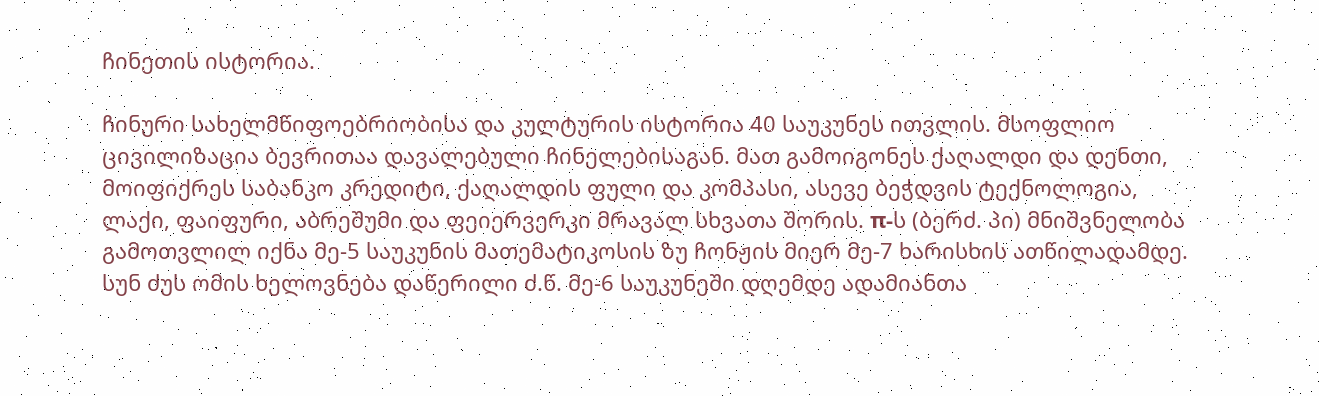ჩინეთის ისტორია.

ჩინური სახელმწიფოებრიობისა და კულტურის ისტორია 40 საუკუნეს ითვლის. მსოფლიო ცივილიზაცია ბევრითაა დავალებული ჩინელებისაგან. მათ გამოიგონეს ქაღალდი და დენთი, მოიფიქრეს საბანკო კრედიტი, ქაღალდის ფული და კომპასი, ასევე ბეჭდვის ტექნოლოგია, ლაქი, ფაიფური, აბრეშუმი და ფეიერვერკი მრავალ სხვათა შორის. π-ს (ბერძ. პი) მნიშვნელობა გამოთვლილ იქნა მე-5 საუკუნის მათემატიკოსის ზუ ჩონჟის მიერ მე-7 ხარისხის ათწილადამდე. სუნ ძუს ომის ხელოვნება დაწერილი ძ.წ. მე-6 საუკუნეში დღემდე ადამიანთა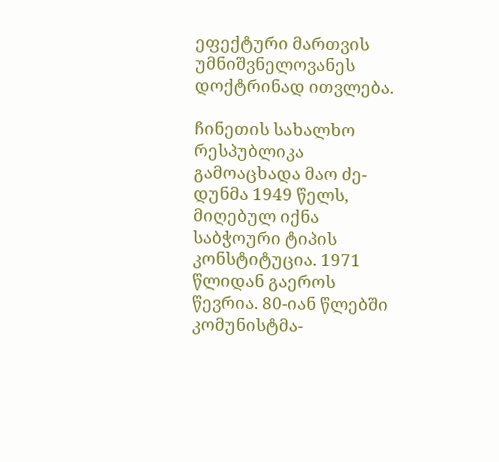ეფექტური მართვის უმნიშვნელოვანეს დოქტრინად ითვლება.

ჩინეთის სახალხო რესპუბლიკა გამოაცხადა მაო ძე-დუნმა 1949 წელს, მიღებულ იქნა საბჭოური ტიპის კონსტიტუცია. 1971 წლიდან გაეროს წევრია. 80-იან წლებში კომუნისტმა-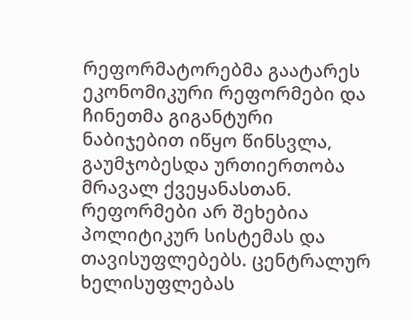რეფორმატორებმა გაატარეს ეკონომიკური რეფორმები და ჩინეთმა გიგანტური ნაბიჯებით იწყო წინსვლა, გაუმჯობესდა ურთიერთობა მრავალ ქვეყანასთან. რეფორმები არ შეხებია პოლიტიკურ სისტემას და თავისუფლებებს. ცენტრალურ ხელისუფლებას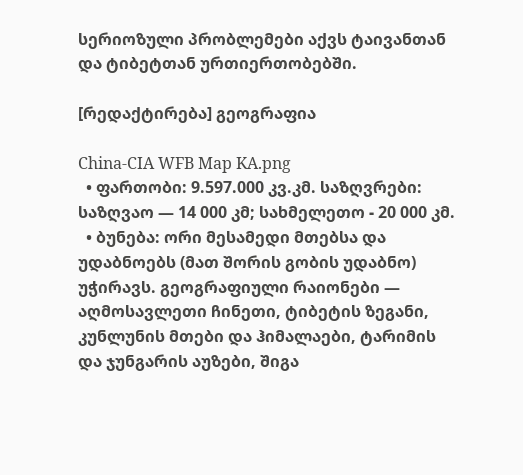სერიოზული პრობლემები აქვს ტაივანთან და ტიბეტთან ურთიერთობებში.

[რედაქტირება] გეოგრაფია

China-CIA WFB Map KA.png
  • ფართობი: 9.597.000 კვ.კმ. საზღვრები: საზღვაო — 14 000 კმ; სახმელეთო - 20 000 კმ.
  • ბუნება: ორი მესამედი მთებსა და უდაბნოებს (მათ შორის გობის უდაბნო) უჭირავს. გეოგრაფიული რაიონები — აღმოსავლეთი ჩინეთი, ტიბეტის ზეგანი, კუნლუნის მთები და ჰიმალაები, ტარიმის და ჯუნგარის აუზები, შიგა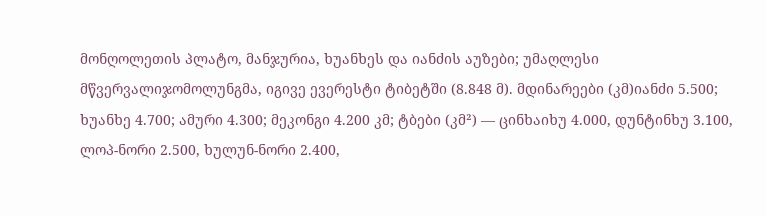მონღოლეთის პლატო, მანჯურია, ხუანხეს და იანძის აუზები; უმაღლესი მწვერვალიჯომოლუნგმა, იგივე ევერესტი ტიბეტში (8.848 მ). მდინარეები (კმ)იანძი 5.500; ხუანხე 4.700; ამური 4.300; მეკონგი 4.200 კმ; ტბები (კმ²) — ცინხაიხუ 4.000, დუნტინხუ 3.100, ლოპ-ნორი 2.500, ხულუნ-ნორი 2.400,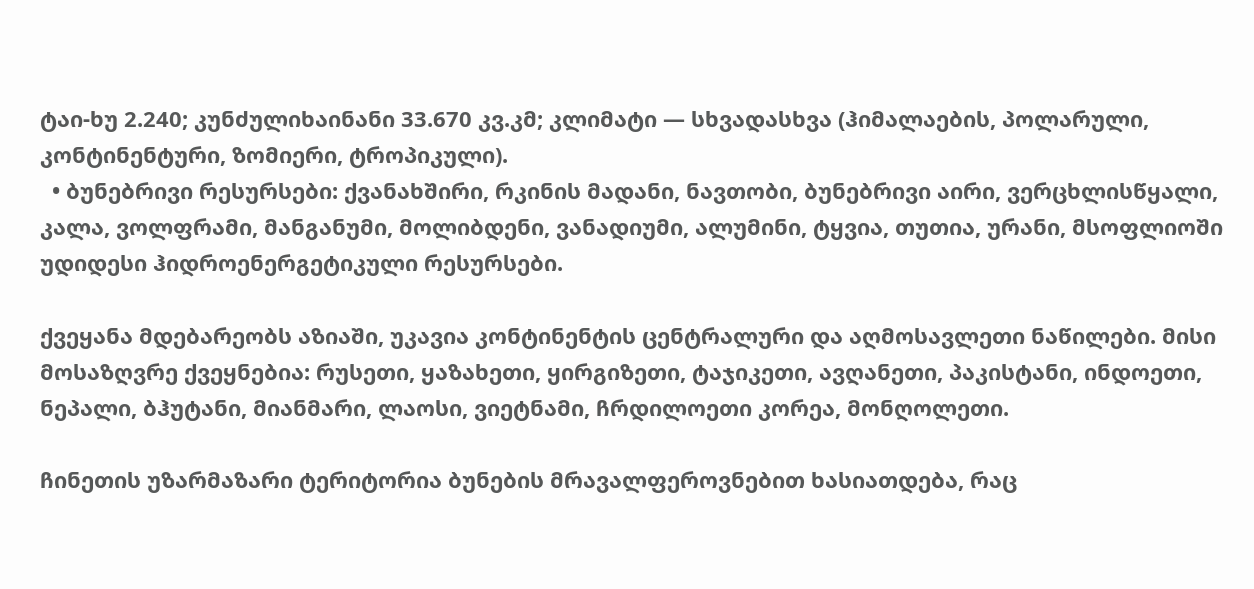ტაი-ხუ 2.240; კუნძულიხაინანი 33.670 კვ.კმ; კლიმატი — სხვადასხვა (ჰიმალაების, პოლარული, კონტინენტური, ზომიერი, ტროპიკული).
  • ბუნებრივი რესურსები: ქვანახშირი, რკინის მადანი, ნავთობი, ბუნებრივი აირი, ვერცხლისწყალი, კალა, ვოლფრამი, მანგანუმი, მოლიბდენი, ვანადიუმი, ალუმინი, ტყვია, თუთია, ურანი, მსოფლიოში უდიდესი ჰიდროენერგეტიკული რესურსები.

ქვეყანა მდებარეობს აზიაში, უკავია კონტინენტის ცენტრალური და აღმოსავლეთი ნაწილები. მისი მოსაზღვრე ქვეყნებია: რუსეთი, ყაზახეთი, ყირგიზეთი, ტაჯიკეთი, ავღანეთი, პაკისტანი, ინდოეთი, ნეპალი, ბჰუტანი, მიანმარი, ლაოსი, ვიეტნამი, ჩრდილოეთი კორეა, მონღოლეთი.

ჩინეთის უზარმაზარი ტერიტორია ბუნების მრავალფეროვნებით ხასიათდება, რაც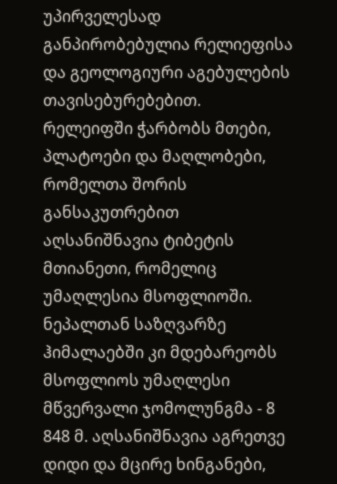უპირველესად განპირობებულია რელიეფისა და გეოლოგიური აგებულების თავისებურებებით. რელეიფში ჭარბობს მთები, პლატოები და მაღლობები, რომელთა შორის განსაკუთრებით აღსანიშნავია ტიბეტის მთიანეთი, რომელიც უმაღლესია მსოფლიოში. ნეპალთან საზღვარზე ჰიმალაებში კი მდებარეობს მსოფლიოს უმაღლესი მწვერვალი ჯომოლუნგმა - 8 848 მ. აღსანიშნავია აგრეთვე დიდი და მცირე ხინგანები,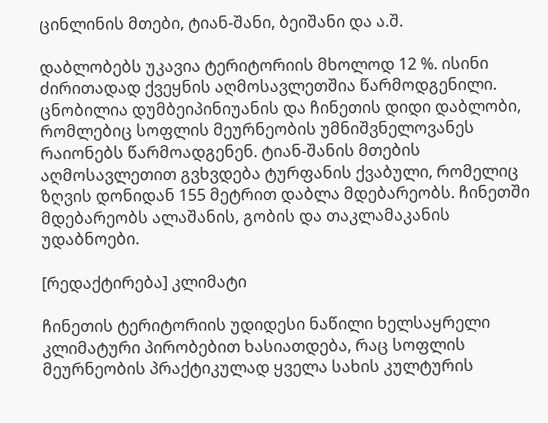ცინლინის მთები, ტიან-შანი, ბეიშანი და ა.შ.

დაბლობებს უკავია ტერიტორიის მხოლოდ 12 %. ისინი ძირითადად ქვეყნის აღმოსავლეთშია წარმოდგენილი. ცნობილია დუმბეიპინიუანის და ჩინეთის დიდი დაბლობი, რომლებიც სოფლის მეურნეობის უმნიშვნელოვანეს რაიონებს წარმოადგენენ. ტიან-შანის მთების აღმოსავლეთით გვხვდება ტურფანის ქვაბული, რომელიც ზღვის დონიდან 155 მეტრით დაბლა მდებარეობს. ჩინეთში მდებარეობს ალაშანის, გობის და თაკლამაკანის უდაბნოები.

[რედაქტირება] კლიმატი

ჩინეთის ტერიტორიის უდიდესი ნაწილი ხელსაყრელი კლიმატური პირობებით ხასიათდება, რაც სოფლის მეურნეობის პრაქტიკულად ყველა სახის კულტურის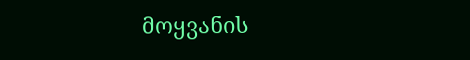მოყვანის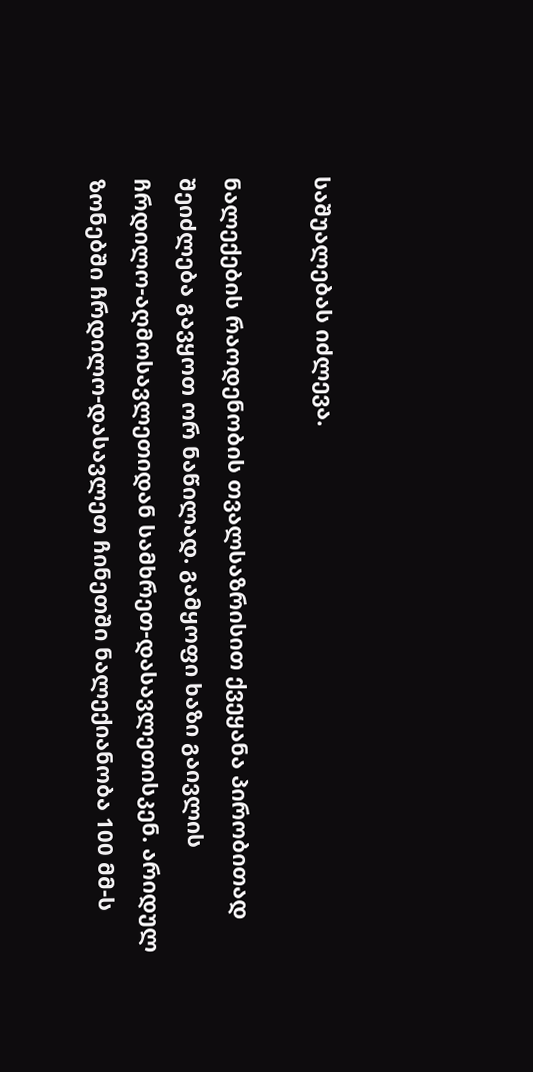საშუალებას იძლევა.

ნალექების რაოდენობის თვალსაზრისით ქვეყანა პირობითად შეიძლება გავყოთ ორ ნაწილად. გამყოფი ხაზი გაივლის ჩრდილო-აღმოსავლეთიდან სამხრეთ-დასავლეთისკენ. არიდულ ზონებში ჩრდილო-დასავლეთ ჩინეთში ნალექიანობა 100 მმ-ს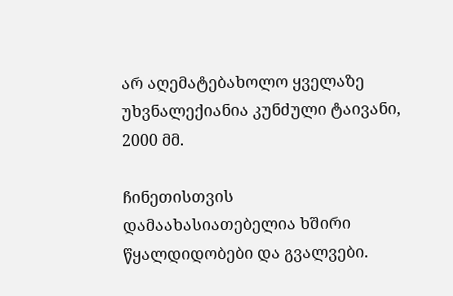არ აღემატებახოლო ყველაზე უხვნალექიანია კუნძული ტაივანი, 2000 მმ.

ჩინეთისთვის დამაახასიათებელია ხშირი წყალდიდობები და გვალვები.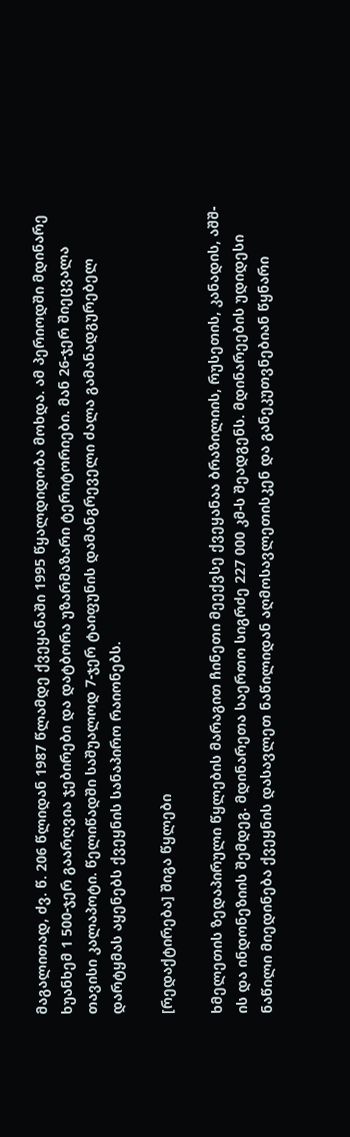მაგალითად, ძვ. წ. 206 წლიდან 1987 წლამდე ქვეყანაში 1995 წყალდიდობა მოხდა. ამ პერიოდში მდინარე ხუანხემ 1 500-ჯერ გაარღვია ჯებირები და დატბორა უზარმაზარი ტერიტორიები. მან 26-ჯერ შიეცვალა თავისი კალაპოტი. წელიწადში საშუალოდ 7-ჯერ ტაიფუნის დამანგრეველი ძალა გამანადგურებელ დარტყმას აყენებს ქვეყნის სანაპირო რაიონებს.

[რედაქტირება] შიგა წყლები

ხმელეთის ზედაპირული წყლების მარაგით ჩინეთი მეექვსე ქვეყანაა ბრაზილიის, რუსეთის, კანადის, აშშ-ის და ინდონეზიის შემდეგ. მდინარეთა საერთო სიგრძე 227 000 კმ-ს შეადგენს. მდინარეების უდიდესი ნაწილი მიედინება ქვეყნის დასავლეთ ნაწილიდან აღმოსავლეთისკენ და განეკუთვნებიან წყნარი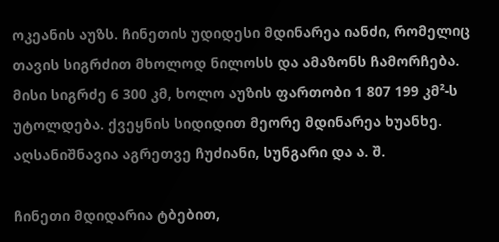ოკეანის აუზს. ჩინეთის უდიდესი მდინარეა იანძი, რომელიც თავის სიგრძით მხოლოდ ნილოსს და ამაზონს ჩამორჩება. მისი სიგრძე 6 300 კმ, ხოლო აუზის ფართობი 1 807 199 კმ²-ს უტოლდება. ქვეყნის სიდიდით მეორე მდინარეა ხუანხე. აღსანიშნავია აგრეთვე ჩუძიანი, სუნგარი და ა. შ.

ჩინეთი მდიდარია ტბებით,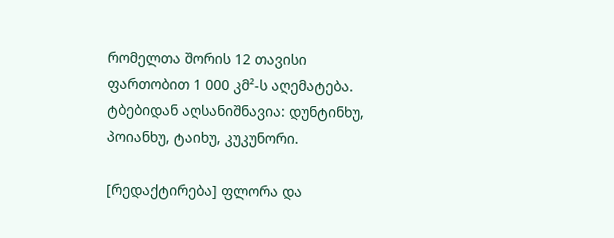რომელთა შორის 12 თავისი ფართობით 1 000 კმ²-ს აღემატება. ტბებიდან აღსანიშნავია: დუნტინხუ, პოიანხუ, ტაიხუ, კუკუნორი.

[რედაქტირება] ფლორა და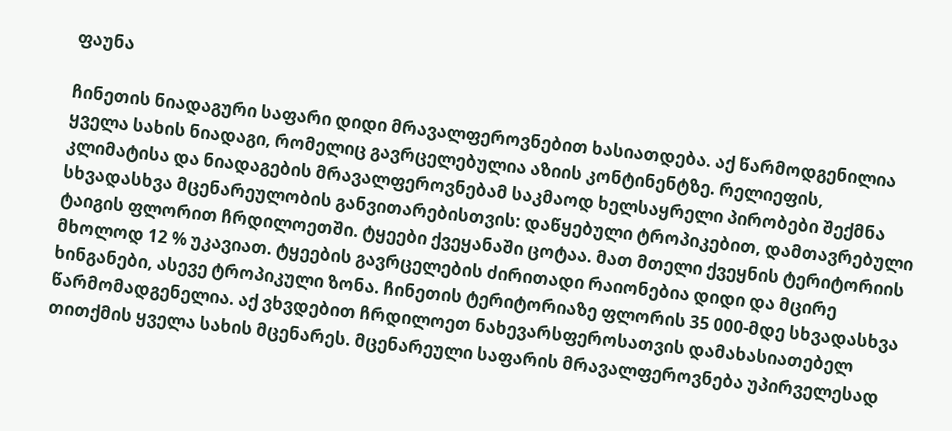ფაუნა

ჩინეთის ნიადაგური საფარი დიდი მრავალფეროვნებით ხასიათდება. აქ წარმოდგენილია ყველა სახის ნიადაგი, რომელიც გავრცელებულია აზიის კონტინენტზე. რელიეფის, კლიმატისა და ნიადაგების მრავალფეროვნებამ საკმაოდ ხელსაყრელი პირობები შექმნა სხვადასხვა მცენარეულობის განვითარებისთვის: დაწყებული ტროპიკებით, დამთავრებული ტაიგის ფლორით ჩრდილოეთში. ტყეები ქვეყანაში ცოტაა. მათ მთელი ქვეყნის ტერიტორიის მხოლოდ 12 % უკავიათ. ტყეების გავრცელების ძირითადი რაიონებია დიდი და მცირე ხინგანები, ასევე ტროპიკული ზონა. ჩინეთის ტერიტორიაზე ფლორის 35 000-მდე სხვადასხვა წარმომადგენელია. აქ ვხვდებით ჩრდილოეთ ნახევარსფეროსათვის დამახასიათებელ თითქმის ყველა სახის მცენარეს. მცენარეული საფარის მრავალფეროვნება უპირველესად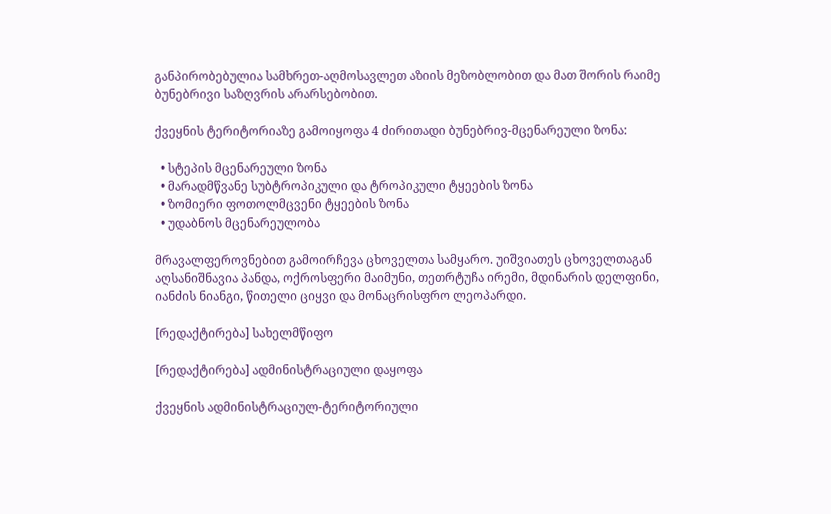განპირობებულია სამხრეთ-აღმოსავლეთ აზიის მეზობლობით და მათ შორის რაიმე ბუნებრივი საზღვრის არარსებობით.

ქვეყნის ტერიტორიაზე გამოიყოფა 4 ძირითადი ბუნებრივ-მცენარეული ზონა:

  • სტეპის მცენარეული ზონა
  • მარადმწვანე სუბტროპიკული და ტროპიკული ტყეების ზონა
  • ზომიერი ფოთოლმცვენი ტყეების ზონა
  • უდაბნოს მცენარეულობა

მრავალფეროვნებით გამოირჩევა ცხოველთა სამყარო. უიშვიათეს ცხოველთაგან აღსანიშნავია პანდა, ოქროსფერი მაიმუნი, თეთრტუჩა ირემი, მდინარის დელფინი, იანძის ნიანგი, წითელი ციყვი და მონაცრისფრო ლეოპარდი.

[რედაქტირება] სახელმწიფო

[რედაქტირება] ადმინისტრაციული დაყოფა

ქვეყნის ადმინისტრაციულ-ტერიტორიული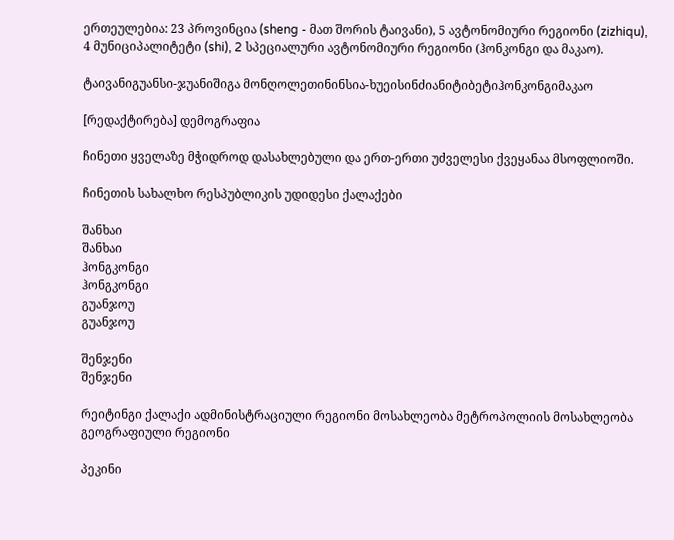ერთეულებია: 23 პროვინცია (sheng - მათ შორის ტაივანი), 5 ავტონომიური რეგიონი (zizhiqu), 4 მუნიციპალიტეტი (shi), 2 სპეციალური ავტონომიური რეგიონი (ჰონკონგი და მაკაო).

ტაივანიგუანსი-ჯუანიშიგა მონღოლეთინინსია-ხუეისინძიანიტიბეტიჰონკონგიმაკაო

[რედაქტირება] დემოგრაფია

ჩინეთი ყველაზე მჭიდროდ დასახლებული და ერთ-ერთი უძველესი ქვეყანაა მსოფლიოში.

ჩინეთის სახალხო რესპუბლიკის უდიდესი ქალაქები

შანხაი
შანხაი
ჰონგკონგი
ჰონგკონგი
გუანჯოუ
გუანჯოუ

შენჯენი
შენჯენი

რეიტინგი ქალაქი ადმინისტრაციული რეგიონი მოსახლეობა მეტროპოლიის მოსახლეობა გეოგრაფიული რეგიონი

პეკინი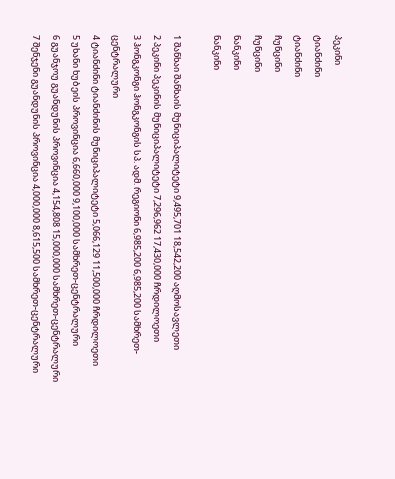პეკინი
ტიანძინი
ტიანძინი
ჩუნცინი
ჩუნცინი
ნანკინი
ნანკინი

1 შანხაი შანხაის მუნიციპალიტეტი 9,495,701 18,542,200 აღმოსავლეთი
2 პეკინი პეკინის მუნიციპალიტეტი 7,296,962 17,430,000 ჩრდილოეთი
3 ჰონგკონგი ჰონგკონგის სპ. ადმ. რეგიონი 6,985,200 6,985,200 სამხრეთ-ცენტრალური
4 ტიანძინი ტიანძინის მუნიციპალიტეტი 5,066,129 11,500,000 ჩრდილოეთი
5 უხანი ხუბეის პროვინცია 6,660,000 9,100,000 სამხრეთ-ცენტრალური
6 გუანჯოუ გუანდუნის პროვინცია 4,154,808 15,000,000 სამხრეთ-ცენტრალური
7 შენჯენი გუანდუნის პროვინცია 4,000,000 8,615,500 სამხრეთ-ცენტრალური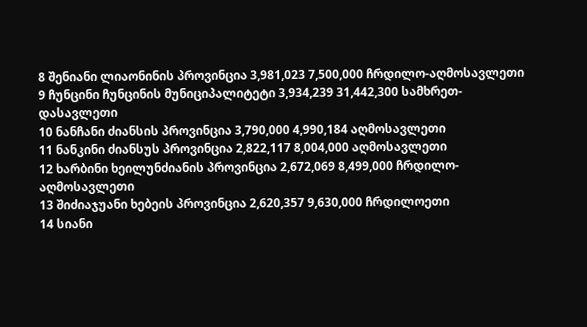8 შენიანი ლიაონინის პროვინცია 3,981,023 7,500,000 ჩრდილო-აღმოსავლეთი
9 ჩუნცინი ჩუნცინის მუნიციპალიტეტი 3,934,239 31,442,300 სამხრეთ-დასავლეთი
10 ნანჩანი ძიანსის პროვინცია 3,790,000 4,990,184 აღმოსავლეთი
11 ნანკინი ძიანსუს პროვინცია 2,822,117 8,004,000 აღმოსავლეთი
12 ხარბინი ხეილუნძიანის პროვინცია 2,672,069 8,499,000 ჩრდილო-აღმოსავლეთი
13 შიძიაჯუანი ხებეის პროვინცია 2,620,357 9,630,000 ჩრდილოეთი
14 სიანი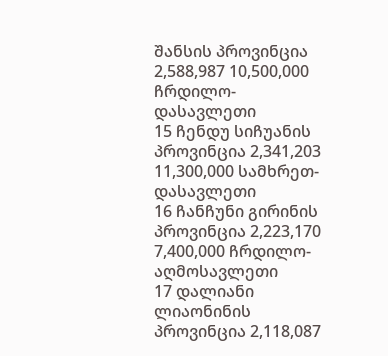შანსის პროვინცია 2,588,987 10,500,000 ჩრდილო-დასავლეთი
15 ჩენდუ სიჩუანის პროვინცია 2,341,203 11,300,000 სამხრეთ-დასავლეთი
16 ჩანჩუნი გირინის პროვინცია 2,223,170 7,400,000 ჩრდილო-აღმოსავლეთი
17 დალიანი ლიაონინის პროვინცია 2,118,087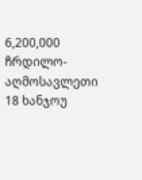6,200,000 ჩრდილო-აღმოსავლეთი
18 ხანჯოუ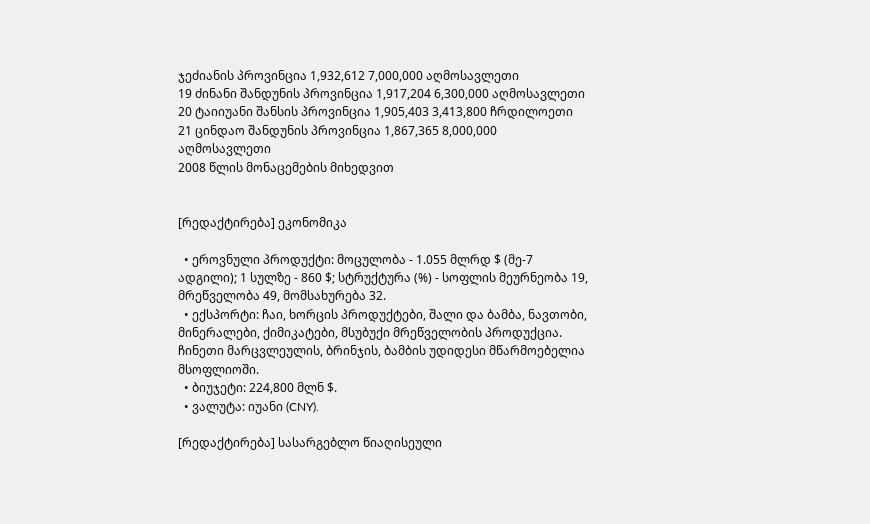ჯეძიანის პროვინცია 1,932,612 7,000,000 აღმოსავლეთი
19 ძინანი შანდუნის პროვინცია 1,917,204 6,300,000 აღმოსავლეთი
20 ტაიიუანი შანსის პროვინცია 1,905,403 3,413,800 ჩრდილოეთი
21 ცინდაო შანდუნის პროვინცია 1,867,365 8,000,000 აღმოსავლეთი
2008 წლის მონაცემების მიხედვით


[რედაქტირება] ეკონომიკა

  • ეროვნული პროდუქტი: მოცულობა - 1.055 მლრდ $ (მე-7 ადგილი); 1 სულზე - 860 $; სტრუქტურა (%) - სოფლის მეურნეობა 19, მრეწველობა 49, მომსახურება 32.
  • ექსპორტი: ჩაი, ხორცის პროდუქტები, შალი და ბამბა, ნავთობი, მინერალები, ქიმიკატები, მსუბუქი მრეწველობის პროდუქცია. ჩინეთი მარცვლეულის, ბრინჯის, ბამბის უდიდესი მწარმოებელია მსოფლიოში.
  • ბიუჯეტი: 224,800 მლნ $.
  • ვალუტა: იუანი (CNY).

[რედაქტირება] სასარგებლო წიაღისეული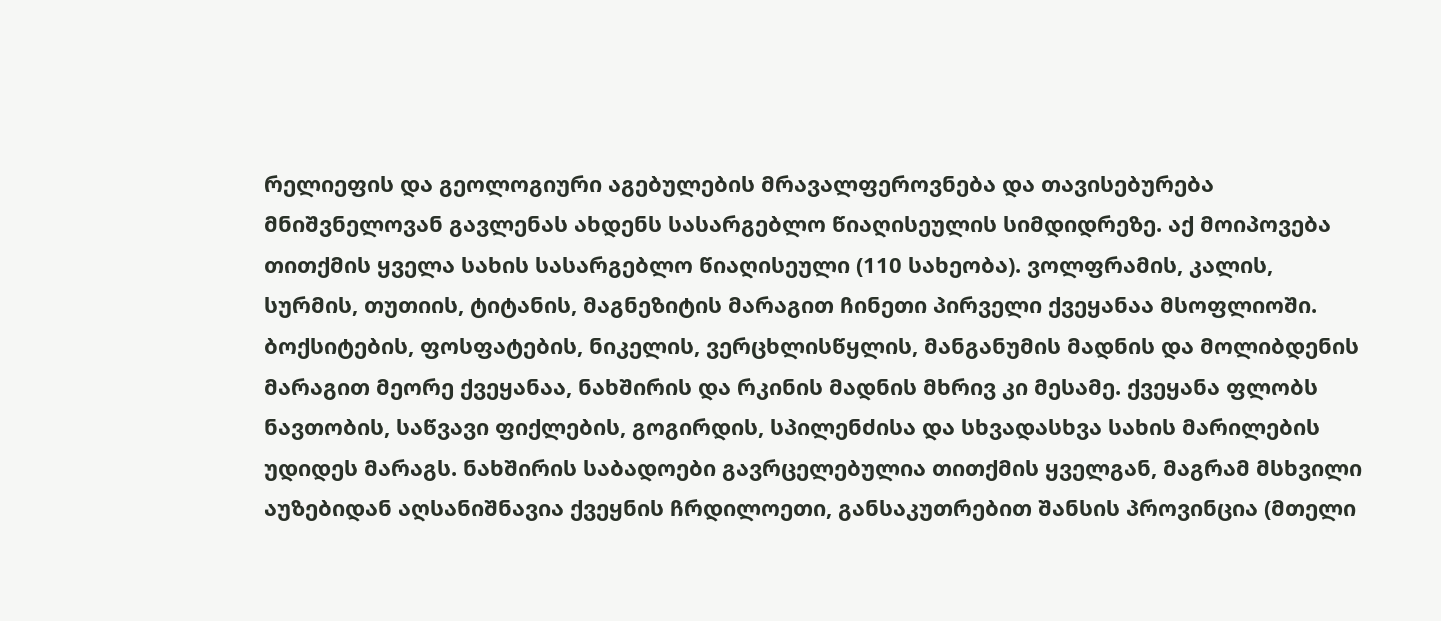რელიეფის და გეოლოგიური აგებულების მრავალფეროვნება და თავისებურება მნიშვნელოვან გავლენას ახდენს სასარგებლო წიაღისეულის სიმდიდრეზე. აქ მოიპოვება თითქმის ყველა სახის სასარგებლო წიაღისეული (110 სახეობა). ვოლფრამის, კალის, სურმის, თუთიის, ტიტანის, მაგნეზიტის მარაგით ჩინეთი პირველი ქვეყანაა მსოფლიოში. ბოქსიტების, ფოსფატების, ნიკელის, ვერცხლისწყლის, მანგანუმის მადნის და მოლიბდენის მარაგით მეორე ქვეყანაა, ნახშირის და რკინის მადნის მხრივ კი მესამე. ქვეყანა ფლობს ნავთობის, საწვავი ფიქლების, გოგირდის, სპილენძისა და სხვადასხვა სახის მარილების უდიდეს მარაგს. ნახშირის საბადოები გავრცელებულია თითქმის ყველგან, მაგრამ მსხვილი აუზებიდან აღსანიშნავია ქვეყნის ჩრდილოეთი, განსაკუთრებით შანსის პროვინცია (მთელი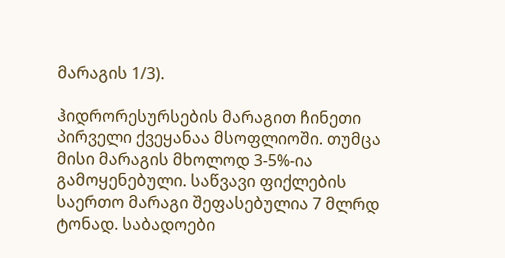მარაგის 1/3).

ჰიდრორესურსების მარაგით ჩინეთი პირველი ქვეყანაა მსოფლიოში. თუმცა მისი მარაგის მხოლოდ 3-5%-ია გამოყენებული. საწვავი ფიქლების საერთო მარაგი შეფასებულია 7 მლრდ ტონად. საბადოები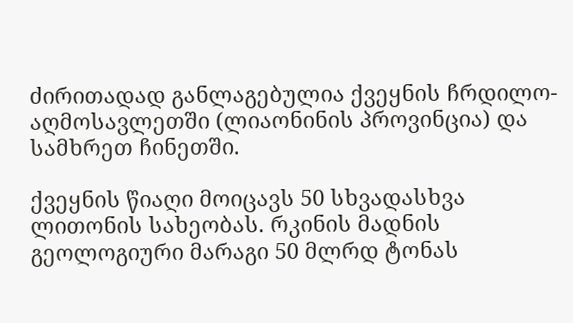ძირითადად განლაგებულია ქვეყნის ჩრდილო-აღმოსავლეთში (ლიაონინის პროვინცია) და სამხრეთ ჩინეთში.

ქვეყნის წიაღი მოიცავს 50 სხვადასხვა ლითონის სახეობას. რკინის მადნის გეოლოგიური მარაგი 50 მლრდ ტონას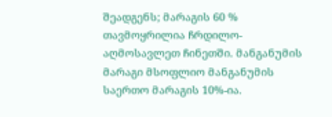შეადგენს; მარაგის 60 % თავმოყრილია ჩრდილო-აღმოსავლეთ ჩინეთში. მანგანუმის მარაგი მსოფლიო მანგანუმის საერთო მარაგის 10%-ია.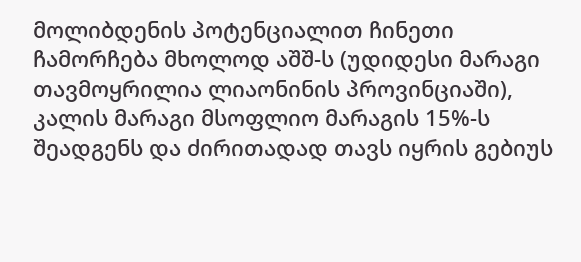მოლიბდენის პოტენციალით ჩინეთი ჩამორჩება მხოლოდ აშშ-ს (უდიდესი მარაგი თავმოყრილია ლიაონინის პროვინციაში), კალის მარაგი მსოფლიო მარაგის 15%-ს შეადგენს და ძირითადად თავს იყრის გებიუს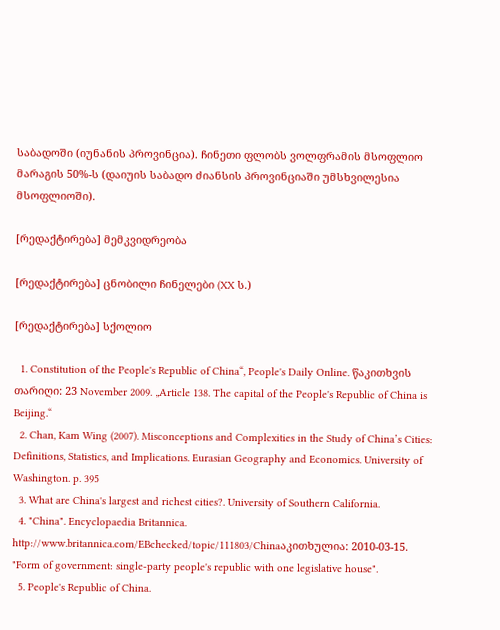საბადოში (იუნანის პროვინცია). ჩინეთი ფლობს ვოლფრამის მსოფლიო მარაგის 50%-ს (დაიუის საბადო ძიანსის პროვინციაში უმსხვილესია მსოფლიოში).

[რედაქტირება] მემკვიდრეობა

[რედაქტირება] ცნობილი ჩინელები (XX ს.)

[რედაქტირება] სქოლიო

  1. Constitution of the People's Republic of China“, People's Daily Online. წაკითხვის თარიღი: 23 November 2009. „Article 138. The capital of the People's Republic of China is Beijing.“
  2. Chan, Kam Wing (2007). Misconceptions and Complexities in the Study of China’s Cities: Definitions, Statistics, and Implications. Eurasian Geography and Economics. University of Washington. p. 395
  3. What are China's largest and richest cities?. University of Southern California.
  4. "China". Encyclopaedia Britannica. http://www.britannica.com/EBchecked/topic/111803/Chinaაკითხულია: 2010-03-15. "Form of government: single-party people's republic with one legislative house".
  5. People's Republic of China.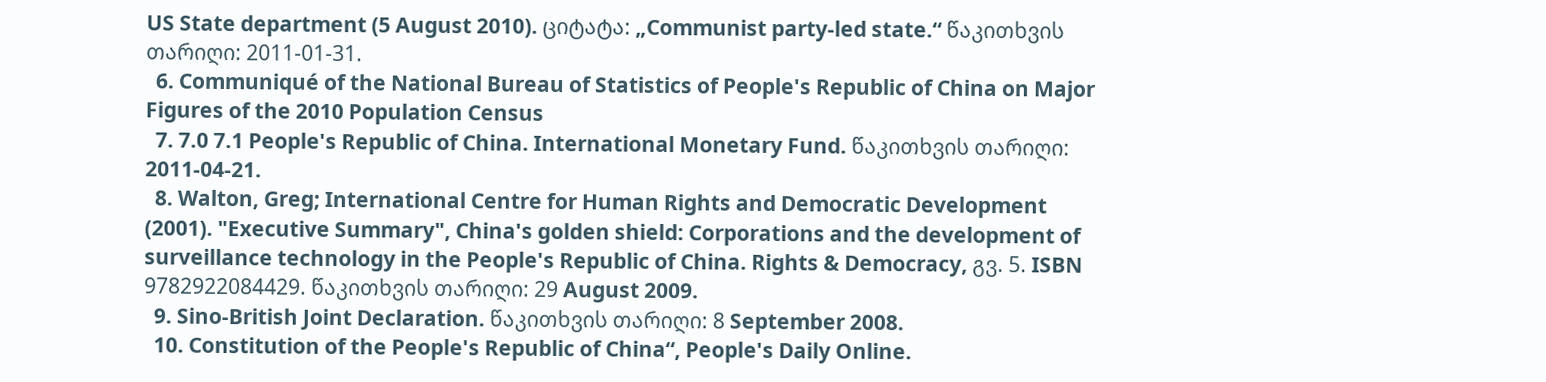US State department (5 August 2010). ციტატა: „Communist party-led state.“ წაკითხვის თარიღი: 2011-01-31.
  6. Communiqué of the National Bureau of Statistics of People's Republic of China on Major Figures of the 2010 Population Census
  7. 7.0 7.1 People's Republic of China. International Monetary Fund. წაკითხვის თარიღი: 2011-04-21.
  8. Walton, Greg; International Centre for Human Rights and Democratic Development (2001). "Executive Summary", China's golden shield: Corporations and the development of surveillance technology in the People's Republic of China. Rights & Democracy, გვ. 5. ISBN 9782922084429. წაკითხვის თარიღი: 29 August 2009.
  9. Sino-British Joint Declaration. წაკითხვის თარიღი: 8 September 2008.
  10. Constitution of the People's Republic of China“, People's Daily Online.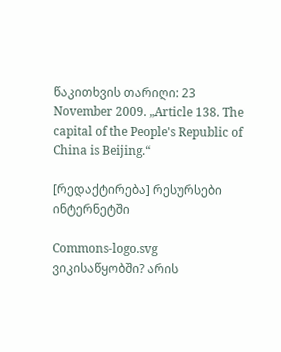წაკითხვის თარიღი: 23 November 2009. „Article 138. The capital of the People's Republic of China is Beijing.“

[რედაქტირება] რესურსები ინტერნეტში

Commons-logo.svg
ვიკისაწყობში? არის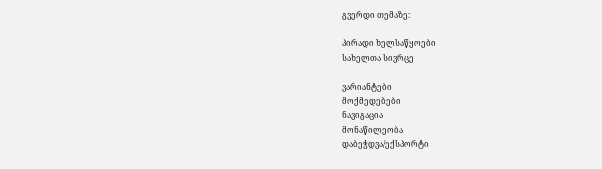გვერდი თემაზე:

პირადი ხელსაწყოები
სახელთა სივრცე

ვარიანტები
მოქმედებები
ნავიგაცია
მონაწილეობა
დაბეჭდვა/ექსპორტი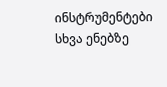ინსტრუმენტები
სხვა ენებზე